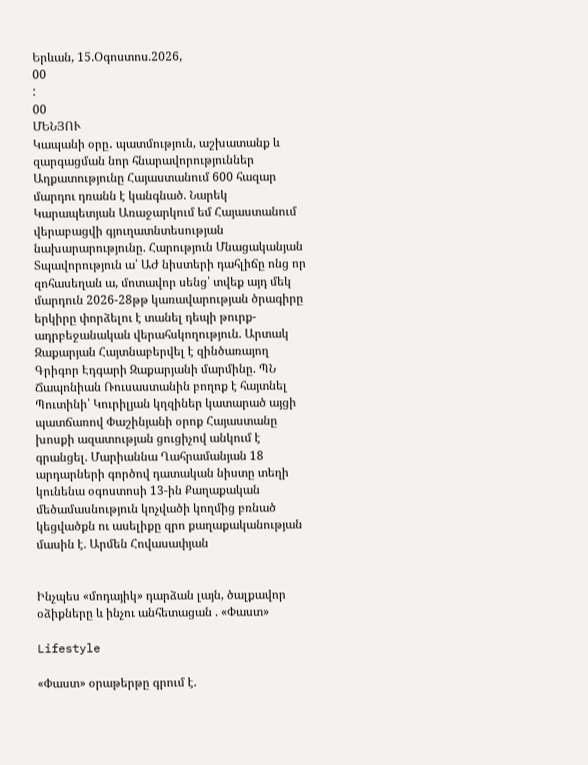Երևան, 15.Օգոստոս.2026,
00
:
00
ՄԵՆՅՈՒ
Կապանի օրը․ պատմություն, աշխատանք և զարգացման նոր հնարավորություններ Աղքատությունը Հայաստանում 600 հազար մարդու դռանն է կանգնած. Նարեկ Կարապետյան Առաջարկում եմ Հայաստանում վերաբացվի գյուղատնտեսության նախարարությունը. Հարություն Մնացականյան Տպավորություն ա՝ ԱԺ նիստերի դահլիճը ոնց որ զոհասեղան ա, մոտավոր սենց՝ տվեք այդ մեկ մարդուն 2026-28թթ կառավարության ծրագիրը երկիրը փորձելու է տանել դեպի թուրք-ադրբեջանական վերահսկողություն. Արտակ Զաքարյան Հայտնաբերվել է զինծառայող Գրիգոր Էդգարի Զաքարյանի մարմինը. ՊՆ Ճապոնիան Ռուսաստանին բողոք է հայտնել Պուտինի՝ Կուրիլյան կղզիներ կատարած այցի պատճառով Փաշինյանի օրոք Հայաստանը խոսքի ազատության ցուցիչով անկում է գրանցել. Մարիաննա Ղահրամանյան 18 արդարների գործով դատական նիստը տեղի կունենա օգոստոսի 13-ին Քաղաքական մեծամասնություն կոչվածի կողմից բռնած կեցվածքն ու ասելիքը զրո քաղաքականության մասին է. Արմեն Հովասափյան


Ինչպես «մոդայիկ» դարձան լայն, ծալքավոր օձիքները և ինչու անհետացան . «Փաստ»

Lifestyle

«Փաստ» օրաթերթը գրում է.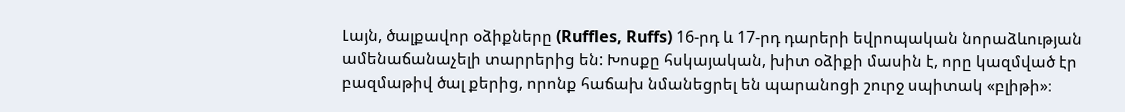Լայն, ծալքավոր օձիքները (Ruffles, Ruffs) 16-րդ և 17-րդ դարերի եվրոպական նորաձևության ամենաճանաչելի տարրերից են: Խոսքը հսկայական, խիտ օձիքի մասին է, որը կազմված էր բազմաթիվ ծալ քերից, որոնք հաճախ նմանեցրել են պարանոցի շուրջ սպիտակ «բլիթի»։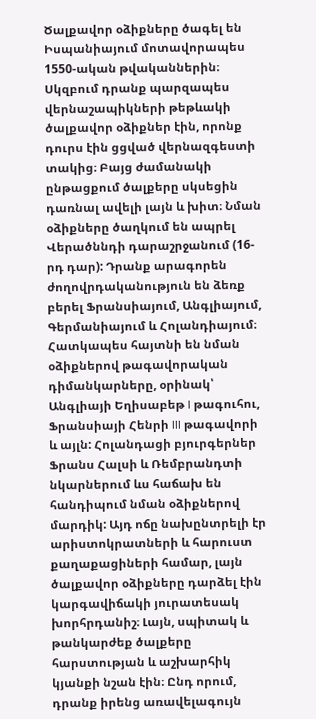Ծալքավոր օձիքները ծագել են Իսպանիայում մոտավորապես 1550-ական թվականներին։ Սկզբում դրանք պարզապես վերնաշապիկների թեթևակի ծալքավոր օձիքներ էին, որոնք դուրս էին ցցված վերնազգեստի տակից։ Բայց ժամանակի ընթացքում ծալքերը սկսեցին դառնալ ավելի լայն և խիտ։ Նման օձիքները ծաղկում են ապրել Վերածննդի դարաշրջանում (16-րդ դար): Դրանք արագորեն ժողովրդականություն են ձեռք բերել Ֆրանսիայում, Անգլիայում, Գերմանիայում և Հոլանդիայում։ Հատկապես հայտնի են նման օձիքներով թագավորական դիմանկարները, օրինակ՝ Անգլիայի Եղիսաբեթ I թագուհու, Ֆրանսիայի Հենրի III թագավորի և այլն: Հոլանդացի բյուրգերներ Ֆրանս Հալսի և Ռեմբրանդտի նկարներում ևս հաճախ են հանդիպում նման օձիքներով մարդիկ: Այդ ոճը նախընտրելի էր արիստոկրատների և հարուստ քաղաքացիների համար, լայն ծալքավոր օձիքները դարձել էին կարգավիճակի յուրատեսակ խորհրդանիշ։ Լայն, սպիտակ և թանկարժեք ծալքերը հարստության և աշխարհիկ կյանքի նշան էին։ Ընդ որում, դրանք իրենց առավելագույն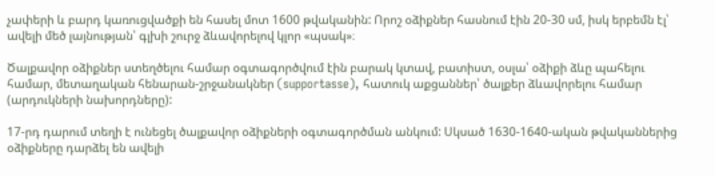չափերի և բարդ կառուցվածքի են հասել մոտ 1600 թվականին: Որոշ օձիքներ հասնում էին 20-30 սմ, իսկ երբեմն էլ՝ ավելի մեծ լայնության՝ գլխի շուրջ ձևավորելով կլոր «պսակ»։

Ծալքավոր օձիքներ ստեղծելու համար օգտագործվում էին բարակ կտավ, բատիստ, օսլա՝ օձիքի ձևը պահելու համար, մետաղական հենարան-շրջանակներ (supportasse), հատուկ աքցաններ՝ ծալքեր ձևավորելու համար (արդուկների նախորդները):

17-րդ դարում տեղի է ունեցել ծալքավոր օձիքների օգտագործման անկում: Սկսած 1630-1640-ական թվականներից օձիքները դարձել են ավելի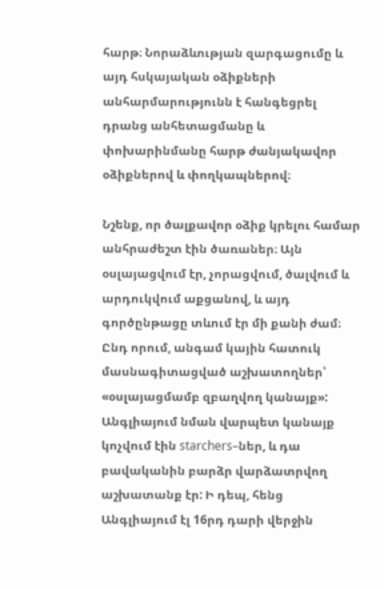հարթ։ Նորաձևության զարգացումը և այդ հսկայական օձիքների անհարմարությունն է հանգեցրել դրանց անհետացմանը և փոխարինմանը հարթ ժանյակավոր օձիքներով և փողկապներով։

Նշենք, որ ծալքավոր օձիք կրելու համար անհրաժեշտ էին ծառաներ։ Այն օսլայացվում էր, չորացվում, ծալվում և արդուկվում աքցանով, և այդ գործընթացը տևում էր մի քանի ժամ։ Ընդ որում, անգամ կային հատուկ մասնագիտացված աշխատողներ՝ «օսլայացմամբ զբաղվող կանայք»: Անգլիայում նման վարպետ կանայք կոչվում էին starchers–ներ, և դա բավականին բարձր վարձատրվող աշխատանք էր: Ի դեպ, հենց Անգլիայում էլ 16րդ դարի վերջին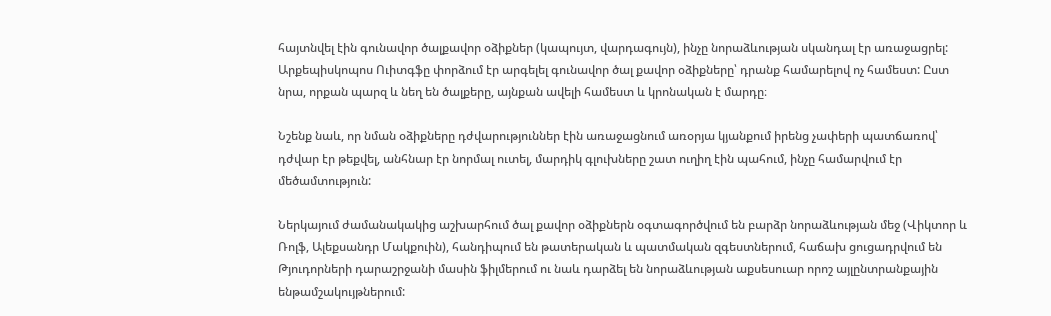հայտնվել էին գունավոր ծալքավոր օձիքներ (կապույտ, վարդագույն), ինչը նորաձևության սկանդալ էր առաջացրել: Արքեպիսկոպոս Ուիտգֆը փորձում էր արգելել գունավոր ծալ քավոր օձիքները՝ դրանք համարելով ոչ համեստ: Ըստ նրա, որքան պարզ և նեղ են ծալքերը, այնքան ավելի համեստ և կրոնական է մարդը։

Նշենք նաև, որ նման օձիքները դժվարություններ էին առաջացնում առօրյա կյանքում իրենց չափերի պատճառով՝ դժվար էր թեքվել, անհնար էր նորմալ ուտել, մարդիկ գլուխները շատ ուղիղ էին պահում, ինչը համարվում էր մեծամտություն:

Ներկայում ժամանակակից աշխարհում ծալ քավոր օձիքներն օգտագործվում են բարձր նորաձևության մեջ (Վիկտոր և Ռոլֆ, Ալեքսանդր Մակքուին), հանդիպում են թատերական և պատմական զգեստներում, հաճախ ցուցադրվում են Թյուդորների դարաշրջանի մասին ֆիլմերում ու նաև դարձել են նորաձևության աքսեսուար որոշ այլընտրանքային ենթամշակույթներում: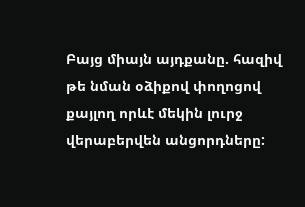Բայց միայն այդքանը. հազիվ թե նման օձիքով փողոցով քայլող որևէ մեկին լուրջ վերաբերվեն անցորդները: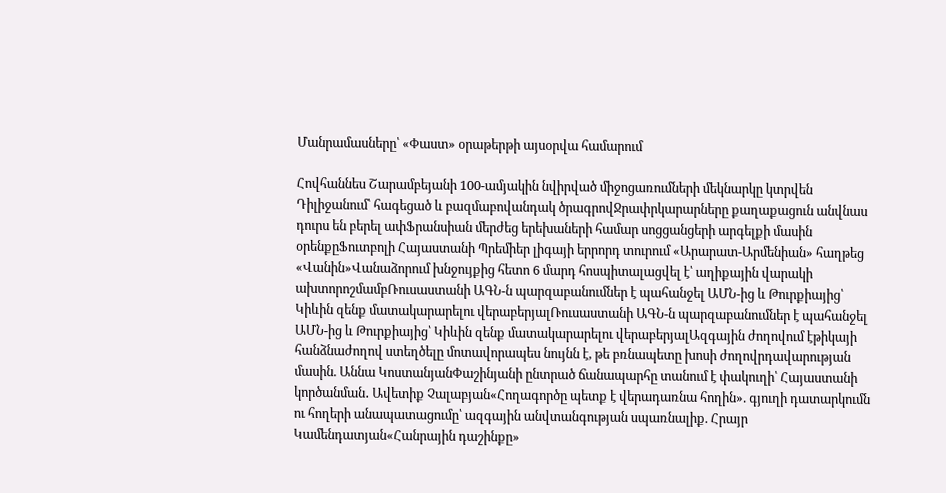Մանրամասները՝ «Փաստ» օրաթերթի այսօրվա համարում

Հովհաննես Շարամբեյանի 100-ամյակին նվիրված միջոցառումների մեկնարկը կտրվեն Դիլիջանում՝ հագեցած և բազմաբովանդակ ծրագրովՋրափրկարարները քաղաքացուն անվնաս դուրս են բերել ափՖրանսիան մերժեց երեխաների համար սոցցանցերի արգելքի մասին օրենքըՖուտբոլի Հայաստանի Պրեմիեր լիգայի երրորդ տուրում «Արարատ-Արմենիան» հաղթեց «Վանին»Վանաձորում խնջույքից հետո 6 մարդ հոսպիտալացվել է՝ աղիքային վարակի ախտորոշմամբՌուսաստանի ԱԳՆ-ն պարզաբանումներ է պահանջել ԱՄՆ-ից և Թուրքիայից՝ Կիևին զենք մատակարարելու վերաբերյալՌուսաստանի ԱԳՆ-ն պարզաբանումներ է պահանջել ԱՄՆ-ից և Թուրքիայից՝ Կիևին զենք մատակարարելու վերաբերյալԱզգային ժողովում էթիկայի հանձնաժողով ստեղծելը մոտավորապես նույնն է, թե բռնապետը խոսի ժողովրդավարության մասին. Աննա ԿոստանյանՓաշինյանի ընտրած ճանապարհը տանում է փակուղի՝ Հայաստանի կործանման․ Ավետիք Չալաբյան«Հողագործը պետք է վերադառնա հողին». գյուղի դատարկումն ու հողերի անապատացումը՝ ազգային անվտանգության սպառնալիք. Հրայր Կամենդատյան«Հանրային դաշինքը»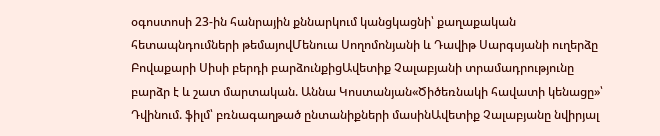օգոստոսի 23-ին հանրային քննարկում կանցկացնի՝ քաղաքական հետապնդումների թեմայովՄենուա Սողոմոնյանի և Դավիթ Սարգսյանի ուղերձը Բովաքարի Սիսի բերդի բարձունքիցԱվետիք Չալաբյանի տրամադրությունը բարձր է և շատ մարտական. Աննա Կոստանյան«Ծիծեռնակի հավատի կենացը»՝ Դվինում. ֆիլմ՝ բռնագաղթած ընտանիքների մասինԱվետիք Չալաբյանը նվիրյալ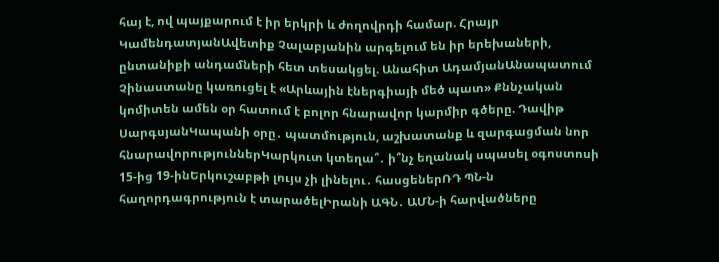հայ է, ով պայքարում է իր երկրի և ժողովրդի համար. Հրայր ԿամենդատյանԱվետիք Չալաբյանին արգելում են իր երեխաների, ընտանիքի անդամների հետ տեսակցել. Անահիտ ԱդամյանԱնապատում Չինաստանը կառուցել է «Արևային էներգիայի մեծ պատ» Քննչական կոմիտեն ամեն օր հատում է բոլոր հնարավոր կարմիր գծերը. Դավիթ ՍարգսյանԿապանի օրը․ պատմություն, աշխատանք և զարգացման նոր հնարավորություններԿարկուտ կտեղա՞․ ի՞նչ եղանակ սպասել օգոստոսի 15-ից 19-ինԵրկուշաբթի լույս չի լինելու․ հասցեներՌԴ ՊՆ-ն հաղորդագրություն է տարածելԻրանի ԱԳՆ․ ԱՄՆ-ի հարվածները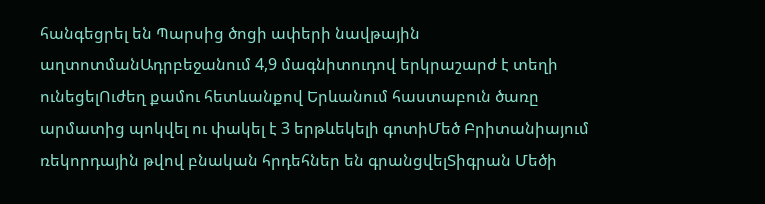հանգեցրել են Պարսից ծոցի ափերի նավթային աղտոտմանԱդրբեջանում 4,9 մագնիտուդով երկրաշարժ է տեղի ունեցելՈւժեղ քամու հետևանքով Երևանում հաստաբուն ծառը արմատից պոկվել ու փակել է 3 երթևեկելի գոտիՄեծ Բրիտանիայում ռեկորդային թվով բնական հրդեհներ են գրանցվելՏիգրան Մեծի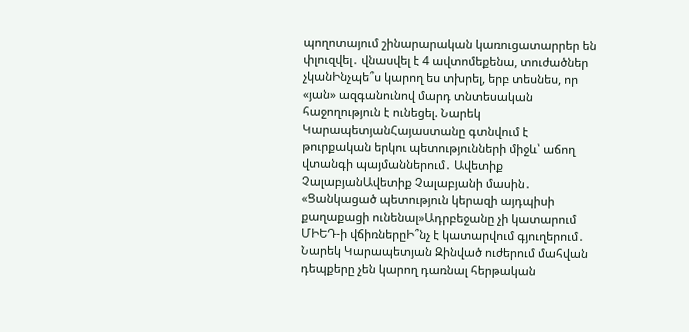պողոտայում շինարարական կառուցատարրեր են փլուզվել․ վնասվել է 4 ավտոմեքենա, տուժածներ չկանԻնչպե՞ս կարող ես տխրել, երբ տեսնես, որ «յան» ազգանունով մարդ տնտեսական հաջողություն է ունեցել. Նարեկ ԿարապետյանՀայաստանը գտնվում է թուրքական երկու պետությունների միջև՝ աճող վտանգի պայմաններում․ Ավետիք ՉալաբյանԱվետիք Չալաբյանի մասին․ «Ցանկացած պետություն կերազի այդպիսի քաղաքացի ունենալ»Ադրբեջանը չի կատարում ՄԻԵԴ-ի վճիռներըԻ՞նչ է կատարվում գյուղերում․ Նարեկ Կարապետյան Զինված ուժերում մահվան դեպքերը չեն կարող դառնալ հերթական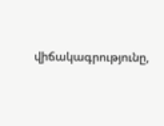վիճակագրությունը,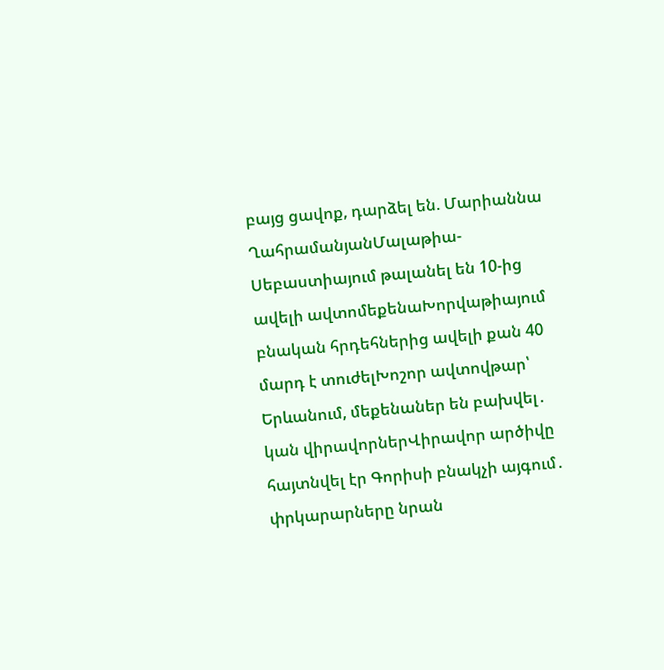բայց ցավոք, դարձել են. Մարիաննա ՂահրամանյանՄալաթիա-Սեբաստիայում թալանել են 10-ից ավելի ավտոմեքենաԽորվաթիայում բնական հրդեհներից ավելի քան 40 մարդ է տուժելԽոշոր ավտովթար՝ Երևանում, մեքենաներ են բախվել․ կան վիրավորներՎիրավոր արծիվը հայտնվել էր Գորիսի բնակչի այգում․ փրկարարները նրան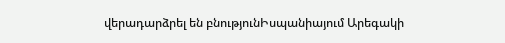վերադարձրել են բնությունԻսպանիայում Արեգակի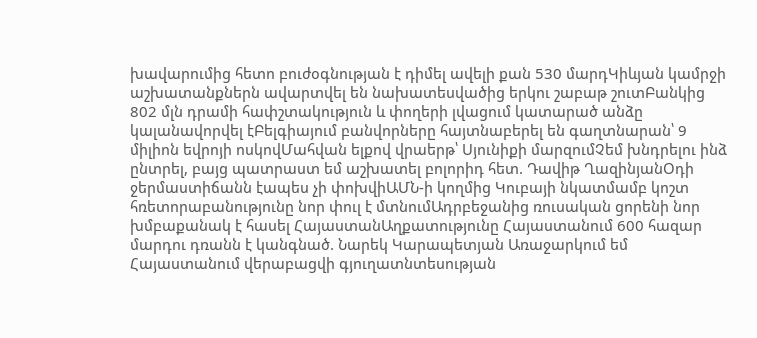խավարումից հետո բուժօգնության է դիմել ավելի քան 530 մարդԿիևյան կամրջի աշխատանքներն ավարտվել են նախատեսվածից երկու շաբաթ շուտԲանկից 802 մլն դրամի հափշտակություն և փողերի լվացում կատարած անձը կալանավորվել էԲելգիայում բանվորները հայտնաբերել են գաղտնարան՝ 9 միլիոն եվրոյի ոսկովՄահվան ելքով վրաերթ՝ Սյունիքի մարզումՉեմ խնդրելու ինձ ընտրել, բայց պատրաստ եմ աշխատել բոլորիդ հետ. Դավիթ ՂազինյանՕդի ջերմաստիճանն էապես չի փոխվիԱՄՆ-ի կողմից Կուբայի նկատմամբ կոշտ հռետորաբանությունը նոր փուլ է մտնումԱդրբեջանից ռուսական ցորենի նոր խմբաքանակ է հասել ՀայաստանԱղքատությունը Հայաստանում 600 հազար մարդու դռանն է կանգնած. Նարեկ Կարապետյան Առաջարկում եմ Հայաստանում վերաբացվի գյուղատնտեսության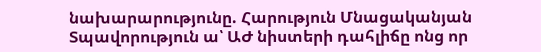նախարարությունը. Հարություն Մնացականյան Տպավորություն ա՝ ԱԺ նիստերի դահլիճը ոնց որ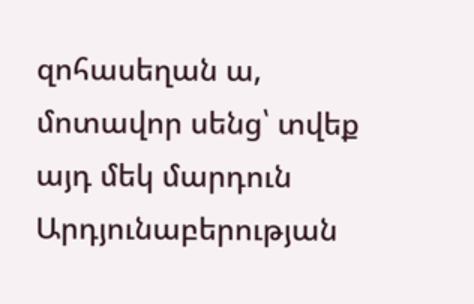զոհասեղան ա, մոտավոր սենց՝ տվեք այդ մեկ մարդուն Արդյունաբերության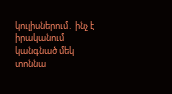կուլիսներում․ ինչ է իրականում կանգնած մեկ տոննա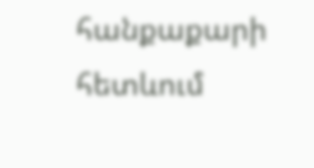հանքաքարի հետևում